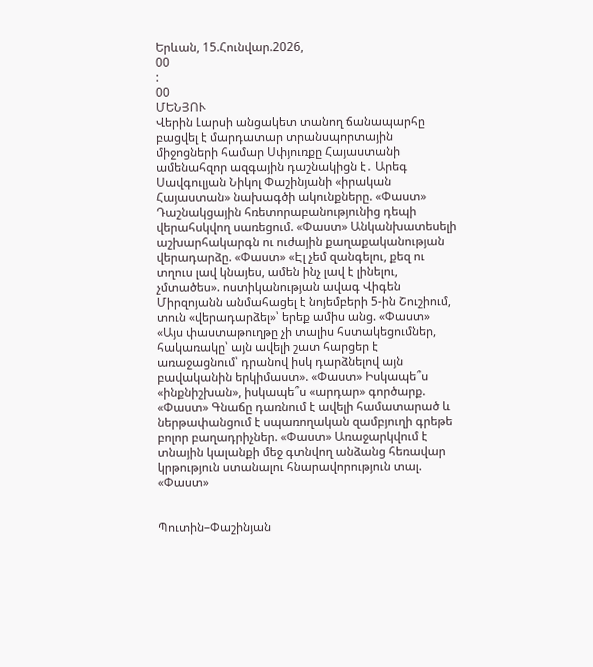Երևան, 15.Հունվար.2026,
00
:
00
ՄԵՆՅՈՒ
Վերին Լարսի անցակետ տանող ճանապարհը բացվել է մարդատար տրանսպորտային միջոցների համար Սփյուռքը Հայաստանի ամենահզոր ազգային դաշնակիցն է․ Արեգ Սավգուլյան Նիկոլ Փաշինյանի «իրական Հայաստան» նախագծի ակունքները. «Փաստ» Դաշնակցային հռետորաբանությունից դեպի վերահսկվող սառեցում. «Փաստ» Անկանխատեսելի աշխարհակարգն ու ուժային քաղաքականության վերադարձը. «Փաստ» «Էլ չեմ զանգելու, քեզ ու տղուս լավ կնայես, ամեն ինչ լավ է լինելու, չմտածես». ոստիկանության ավագ Վիգեն Միրզոյանն անմահացել է նոյեմբերի 5-ին Շուշիում, տուն «վերադարձել»՝ երեք ամիս անց. «Փաստ» «Այս փաստաթուղթը չի տալիս հստակեցումներ, հակառակը՝ այն ավելի շատ հարցեր է առաջացնում՝ դրանով իսկ դարձնելով այն բավականին երկիմաստ». «Փաստ» Իսկապե՞ս «ինքնիշխան», իսկապե՞ս «արդար» գործարք. «Փաստ» Գնաճը դառնում է ավելի համատարած և ներթափանցում է սպառողական զամբյուղի գրեթե բոլոր բաղադրիչներ. «Փաստ» Առաջարկվում է տնային կալանքի մեջ գտնվող անձանց հեռավար կրթություն ստանալու հնարավորություն տալ. «Փաստ»


Պուտին–Փաշինյան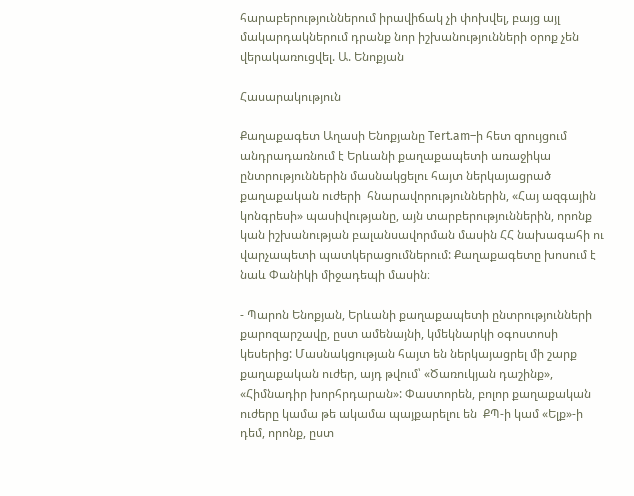հարաբերություններում իրավիճակ չի փոխվել, բայց այլ մակարդակներում դրանք նոր իշխանությունների օրոք չեն վերակառուցվել. Ա. Ենոքյան

Հասարակություն

Քաղաքագետ Աղասի Ենոքյանը Tert.am–ի հետ զրույցում անդրադառնում է Երևանի քաղաքապետի առաջիկա ընտրություններին մասնակցելու հայտ ներկայացրած  քաղաքական ուժերի  հնարավորություններին, «Հայ ազգային կոնգրեսի» պասիվությանը, այն տարբերություններին, որոնք կան իշխանության բալանսավորման մասին ՀՀ նախագահի ու վարչապետի պատկերացումներում: Քաղաքագետը խոսում է նաև Փանիկի միջադեպի մասին։

- Պարոն Ենոքյան, Երևանի քաղաքապետի ընտրությունների քարոզարշավը, ըստ ամենայնի, կմեկնարկի օգոստոսի կեսերից: Մասնակցության հայտ են ներկայացրել մի շարք քաղաքական ուժեր, այդ թվում՝ «Ծառուկյան դաշինք», «Հիմնադիր խորհրդարան»: Փաստորեն, բոլոր քաղաքական ուժերը կամա թե ակամա պայքարելու են  ՔՊ-ի կամ «Ելք»-ի դեմ, որոնք, ըստ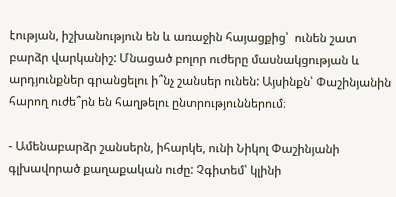էության, իշխանություն են և առաջին հայացքից՝  ունեն շատ բարձր վարկանիշ: Մնացած բոլոր ուժերը մասնակցության և արդյունքներ գրանցելու ի՞նչ շանսեր ունեն: Այսինքն՝ Փաշինյանին հարող ուժե՞րն են հաղթելու ընտրություններում։

- Ամենաբարձր շանսերն, իհարկե, ունի Նիկոլ Փաշինյանի գլխավորած քաղաքական ուժը: Չգիտեմ՝ կլինի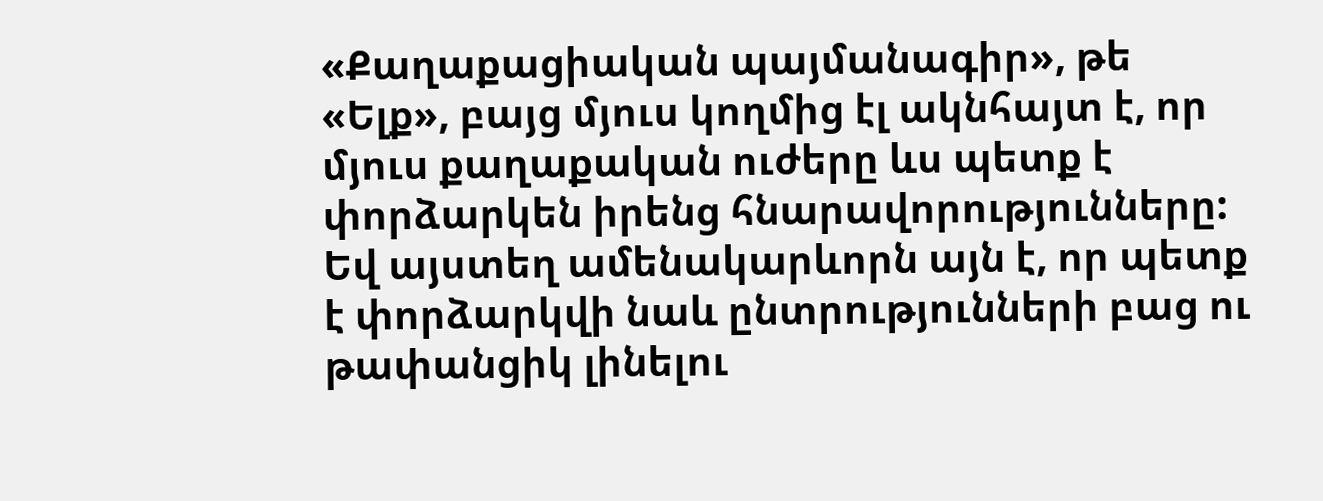«Քաղաքացիական պայմանագիր», թե «Ելք», բայց մյուս կողմից էլ ակնհայտ է, որ մյուս քաղաքական ուժերը ևս պետք է փորձարկեն իրենց հնարավորությունները: Եվ այստեղ ամենակարևորն այն է, որ պետք է փորձարկվի նաև ընտրությունների բաց ու թափանցիկ լինելու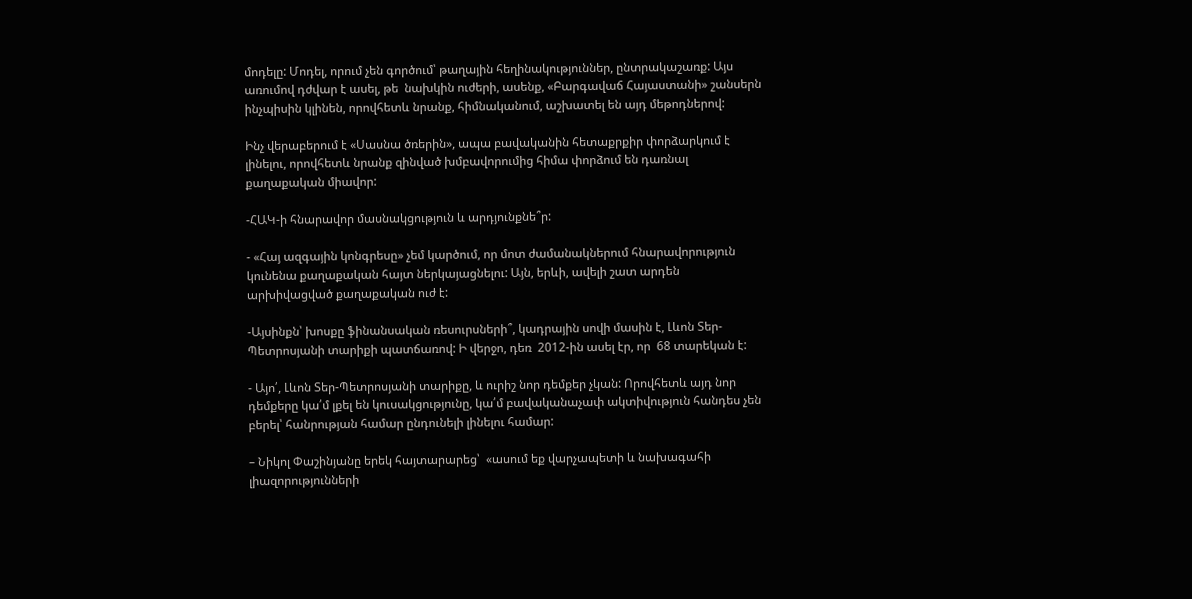մոդելը: Մոդել, որում չեն գործում՝ թաղային հեղինակություններ, ընտրակաշառք: Այս առումով դժվար է ասել, թե  նախկին ուժերի, ասենք, «Բարգավաճ Հայաստանի» շանսերն ինչպիսին կլինեն, որովհետև նրանք, հիմնականում, աշխատել են այդ մեթոդներով:

Ինչ վերաբերում է «Սասնա ծռերին», ապա բավականին հետաքրքիր փորձարկում է լինելու, որովհետև նրանք զինված խմբավորումից հիմա փորձում են դառնալ քաղաքական միավոր:

-ՀԱԿ-ի հնարավոր մասնակցություն և արդյունքնե՞ր:

- «Հայ ազգային կոնգրեսը» չեմ կարծում, որ մոտ ժամանակներում հնարավորություն կունենա քաղաքական հայտ ներկայացնելու: Այն, երևի, ավելի շատ արդեն արխիվացված քաղաքական ուժ է:

-Այսինքն՝ խոսքը ֆինանսական ռեսուրսների՞, կադրային սովի մասին է, Լևոն Տեր-Պետրոսյանի տարիքի պատճառով: Ի վերջո, դեռ  2012-ին ասել էր, որ  68 տարեկան է:

- Այո՛, Լևոն Տեր-Պետրոսյանի տարիքը, և ուրիշ նոր դեմքեր չկան: Որովհետև այդ նոր դեմքերը կա՛մ լքել են կուսակցությունը, կա՛մ բավականաչափ ակտիվություն հանդես չեն բերել՝ հանրության համար ընդունելի լինելու համար:

– Նիկոլ Փաշինյանը երեկ հայտարարեց՝  «ասում եք վարչապետի և նախագահի լիազորությունների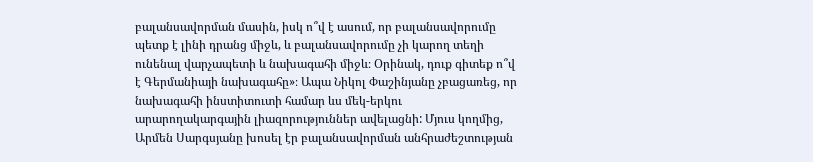բալանսավորման մասին, իսկ ո՞վ է ասում, որ բալանսավորումը պետք է լինի դրանց միջև, և բալանսավորումը չի կարող տեղի ունենալ վարչապետի և նախագահի միջև։ Օրինակ, դուք գիտեք ո՞վ է Գերմանիայի նախագահը»։ Ապա Նիկոլ Փաշինյանը չբացառեց, որ նախագահի ինստիտուտի համար ևս մեկ-երկու արարողակարգային լիազորություններ ավելացնի: Մյուս կողմից, Արմեն Սարգսյանը խոսել էր բալանսավորման անհրաժեշտության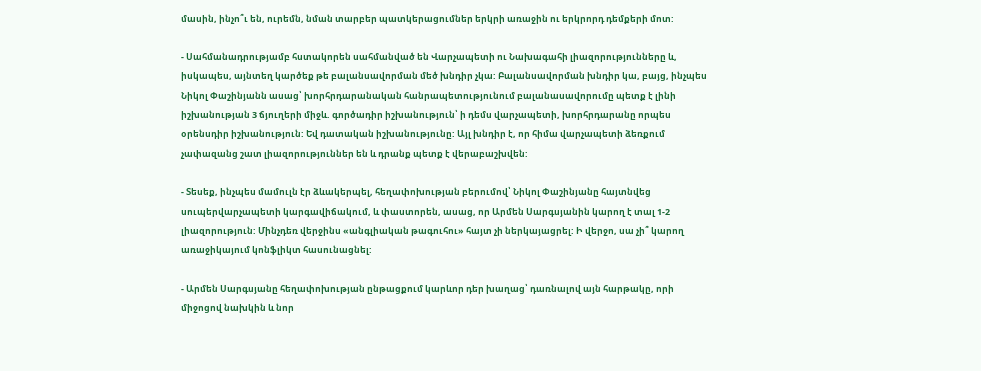մասին, ինչո՞ւ են, ուրեմն, նման տարբեր պատկերացումներ երկրի առաջին ու երկրորդ դեմքերի մոտ:

- Սահմանադրությամբ հստակորեն սահմանված են Վարչապետի ու Նախագահի լիազորությունները և, իսկապես, այնտեղ կարծեք թե բալանսավորման մեծ խնդիր չկա: Բալանսավորման խնդիր կա, բայց, ինչպես Նիկոլ Փաշինյանն ասաց՝ խորհրդարանական հանրապետությունում բալանասավորումը պետք է լինի իշխանության 3 ճյուղերի միջև. գործադիր իշխանություն՝ ի դեմս վարչապետի, խորհրդարանը որպես օրենսդիր իշխանություն: Եվ դատական իշխանությունը: Այլ խնդիր է, որ հիմա վարչապետի ձեռքում չափազանց շատ լիազորություններ են և դրանք պետք է վերաբաշխվեն:

- Տեսեք, ինչպես մամուլն էր ձևակերպել, հեղափոխության բերումով՝ Նիկոլ Փաշինյանը հայտնվեց սուպերվարչապետի կարգավիճակում, և փաստորեն, ասաց, որ Արմեն Սարգսյանին կարող է տալ 1-2 լիազորություն: Մինչդեռ վերջինս «անգլիական թագուհու» հայտ չի ներկայացրել: Ի վերջո, սա չի՞ կարող առաջիկայում կոնֆլիկտ հասունացնել:

- Արմեն Սարգսյանը հեղափոխության ընթացքում կարևոր դեր խաղաց՝ դառնալով այն հարթակը, որի միջոցով նախկին և նոր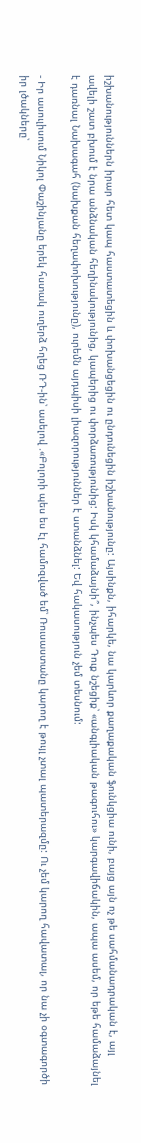իշխանություններն իրար հետ կապ հաստատեցին և փոխանցեցին ու ընդունեցին իշխանությունը: Այսինքն, իհարկե, նա կարևոր քաղաքական ֆունկցիա ունի, բայց այն ոչ թե սահմանադրական է, այլ ավելի շատ բխում է նրա անձնական հեղինակությունից, կապերից ու փորձառությունից: Իսկ կհամաձայնի՞, ինչպես Դուք նշեցիք՝ «անգլիական թագուհու» կարգավիճակին, ապա ասեմ, որ եթե համաձայնել է դառնալ Նախագահ (նախքան հեղափոխությունը), ուրեմն այդպիսի լիազորություններ է ստանձնել: Եվ հակասություն չեմ տեսնում:

- Իր ասուլիսում Նիկոլ Փաշինյանը երեկ հստակ ուղերձ հղեց ՌԴ-ին՝ ասելով .«Բոլորի պես ես էլ համոզված եմ՝ Ռուսաստանը կարող է թույլ չտալ պատերազմը: Ու չեմ կարող հավատալ, որ նա չի օգտագործի իր լծակները՝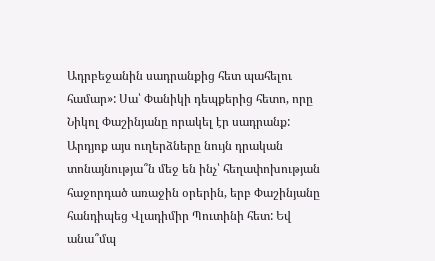Ադրբեջանին սադրանքից հետ պահելու համար»: Սա՝ Փանիկի դեպքերից հետո, որը Նիկոլ Փաշինյանը որակել էր սադրանք: Արդյոք այս ուղերձները նույն դրական տոնայնությա՞ն մեջ են ինչ՝ հեղափոխության հաջորդած առաջին օրերին, երբ Փաշինյանը հանդիպեց Վլադիմիր Պուտինի հետ: Եվ անա՞մպ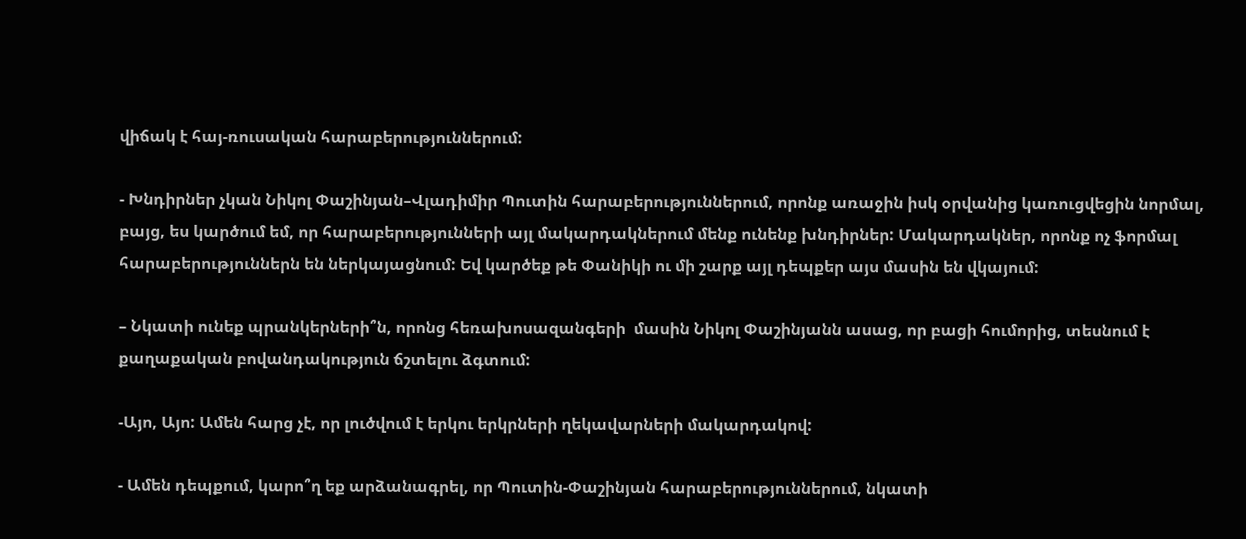վիճակ է հայ-ռուսական հարաբերություններում:

- Խնդիրներ չկան Նիկոլ Փաշինյան–Վլադիմիր Պուտին հարաբերություններում, որոնք առաջին իսկ օրվանից կառուցվեցին նորմալ, բայց, ես կարծում եմ, որ հարաբերությունների այլ մակարդակներում մենք ունենք խնդիրներ: Մակարդակներ, որոնք ոչ ֆորմալ հարաբերություններն են ներկայացնում: Եվ կարծեք թե Փանիկի ու մի շարք այլ դեպքեր այս մասին են վկայում:

– Նկատի ունեք պրանկերների՞ն, որոնց հեռախոսազանգերի  մասին Նիկոլ Փաշինյանն ասաց, որ բացի հումորից, տեսնում է քաղաքական բովանդակություն ճշտելու ձգտում:

-Այո, Այո: Ամեն հարց չէ, որ լուծվում է երկու երկրների ղեկավարների մակարդակով:

- Ամեն դեպքում, կարո՞ղ եք արձանագրել, որ Պուտին-Փաշինյան հարաբերություններում, նկատի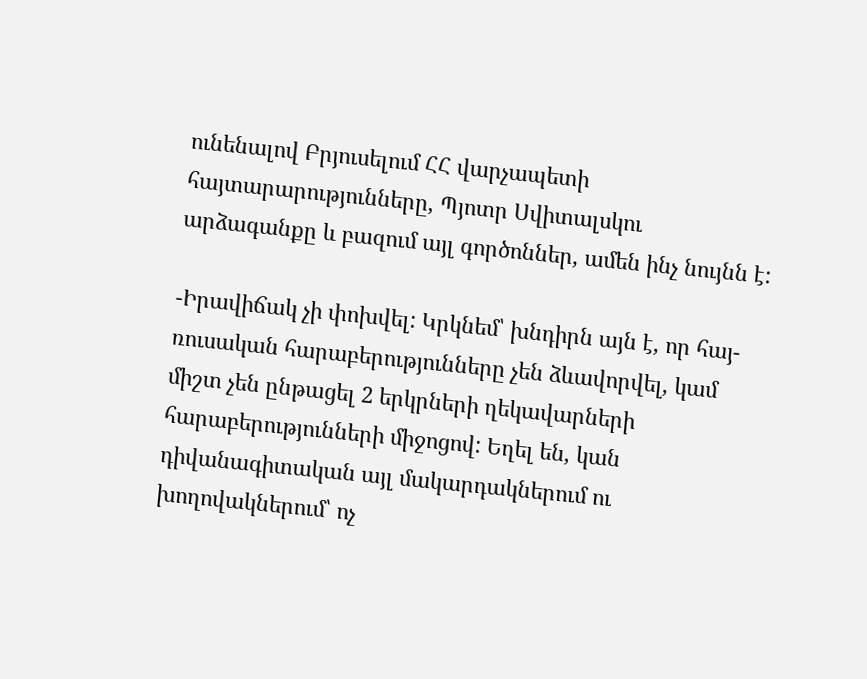ունենալով Բրյուսելում ՀՀ վարչապետի հայտարարությունները, Պյոտր Սվիտալսկու արձագանքը և բազում այլ գործոններ, ամեն ինչ նույնն է:

-Իրավիճակ չի փոխվել: Կրկնեմ՝ խնդիրն այն է, որ հայ-ռուսական հարաբերությունները չեն ձևավորվել, կամ միշտ չեն ընթացել 2 երկրների ղեկավարների հարաբերությունների միջոցով: Եղել են, կան դիվանագիտական այլ մակարդակներում ու խողովակներում՝ ոչ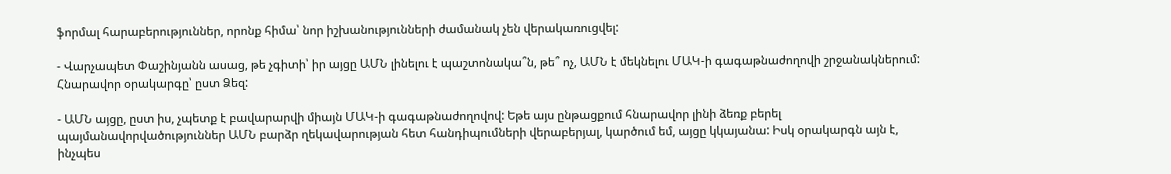ֆորմալ հարաբերություններ, որոնք հիմա՝ նոր իշխանությունների ժամանակ չեն վերակառուցվել:

- Վարչապետ Փաշինյանն ասաց, թե չգիտի՝ իր այցը ԱՄՆ լինելու է պաշտոնակա՞ն, թե՞ ոչ, ԱՄՆ է մեկնելու ՄԱԿ-ի գագաթնաժողովի շրջանակներում: Հնարավոր օրակարգը՝ ըստ Ձեզ:

- ԱՄՆ այցը, ըստ իս, չպետք է բավարարվի միայն ՄԱԿ-ի գագաթնաժողովով: Եթե այս ընթացքում հնարավոր լինի ձեռք բերել պայմանավորվածություններ ԱՄՆ բարձր ղեկավարության հետ հանդիպումների վերաբերյալ, կարծում եմ, այցը կկայանա: Իսկ օրակարգն այն է, ինչպես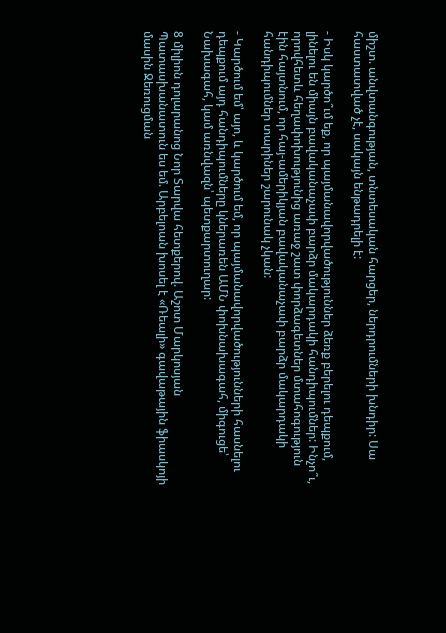միշտ. անվտանգության, տնտեսական հարցեր, ներդրումների խնդիր: Սա հաստատված չէ, սակայն ենթադրելի է:

- Իսկ կարծո՞ւմ եք, որ պայմանավորվածություններ ձեռք բերելու դեպքում, լինելու են միայն բավականաչափ բարձր մակարդակի հանդիպումներ: Ինչո՞ւ, որովհետև հեղափոխությունից առաջ շատ փորձագետներ մտահոգություն էին հայտնում, որ հայ-ամերիկյան բավականաչափ բարձր մակարդակի հանդիպումներ տարիներ շարունակ չկան:

- Կարծում եմ՝ այո, և կարծում եմ, որ պայմանավորվածությունների հասնելու դեպքում այդ հանդիպումները կներառեն ԱՄՆ փոխնախագահ, միգուցե՝ Նախագահ, կամ առնվազն՝ պետքարտուղար:

8 միլիոն դոլարանոց Նոր Տարվա հետքերով. Աշոտ Մարկոսյան Պատասխանատուն ես եմ. Արբելոան խոսել է «Ռեալի» գավաթային ֆիասկոյի մասին Ջեռուցման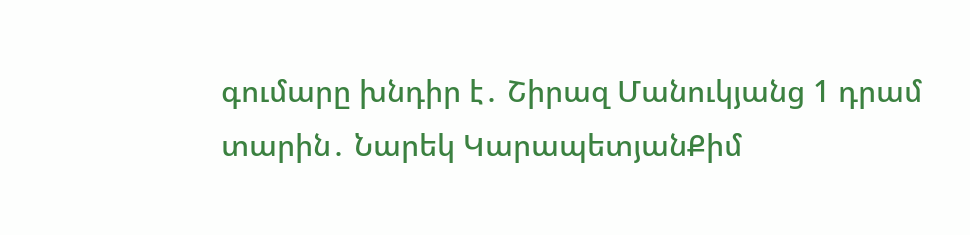գումարը խնդիր է․ Շիրազ Մանուկյանց 1 դրամ տարին․ Նարեկ ԿարապետյանՔիմ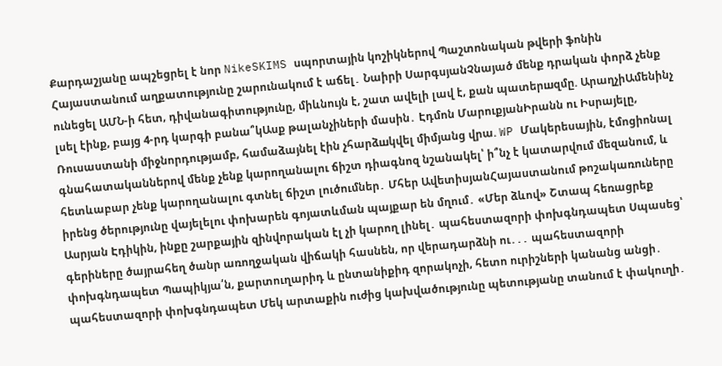Քարդաշյանը ապշեցրել է նոր NikeSKIMS սպորտային կոշիկներով Պաշտոնական թվերի ֆոնին Հայաստանում աղքատությունը շարունակում է աճել․ Նաիրի ՍարգսյանՉնայած մենք դրական փորձ չենք ունեցել ԱՄՆ-ի հետ, դիվանագիտությունը, միևնույն է, շատ ավելի լավ է, քան պատերшզմը. ԱրաղչիԱմենինչ լսել էինք, բայց 4-րդ կարգի բանա՞կԱսք թալանչիների մասին․ Էդմոն ՄարուքյանԻրանն ու Իսրայելը, Ռուսաստանի միջնորդությամբ, համաձայնել էին չհարձшկվել միմյանց վրա. WP Մակերեսային, էմոցիոնալ գնահատականներով մենք չենք կարողանալու ճիշտ դիագնոզ նշանակել՝ ի՞նչ է կատարվում մեզանում, և հետևաբար չենք կարողանալու գտնել ճիշտ լուծումներ․ Մհեր ԱվետիսյանՀայաստանում թոշակառուները իրենց ծերությունը վայելելու փոխարեն գոյատևման պայքար են մղում․ «Մեր ձևով» Շտապ հեռացրեք Ասրյան Էդիկին, ինքը շարքային զինվորական էլ չի կարող լինել․ պահեստազորի փոխգնդապետ Սպասեց՝ գերիները ծայրահեղ ծանր առողջական վիճակի հասնեն, որ վերադարձնի ու․․․ պահեստազորի փոխգնդապետ Պապիկյա՛ն, քարտուղարիդ և ընտանիքիդ զորակոչի, հետո ուրիշների կանանց անցի․ պահեստազորի փոխգնդապետ Մեկ արտաքին ուժից կախվածությունը պետությանը տանում է փակուղի․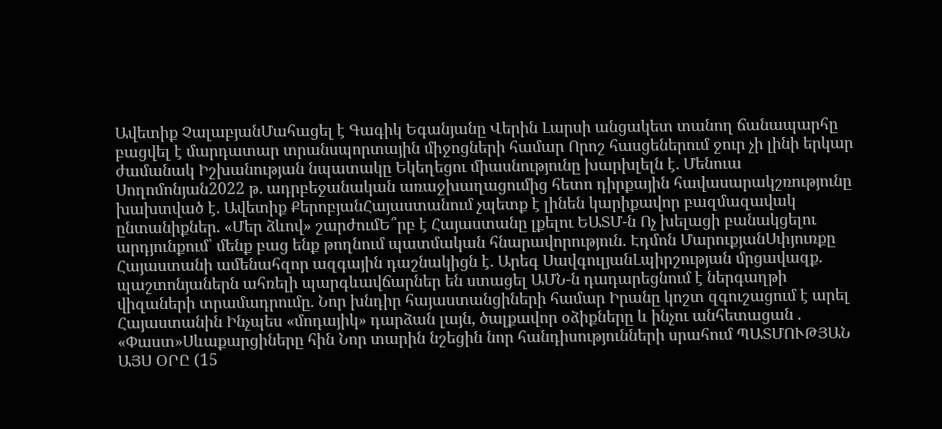Ավետիք ՉալաբյանՄահացել է Գագիկ Եգանյանը Վերին Լարսի անցակետ տանող ճանապարհը բացվել է մարդատար տրանսպորտային միջոցների համար Որոշ հասցեներում ջուր չի լինի երկար ժամանակ Իշխանության նպատակը Եկեղեցու միասնությունը խարխլելն է․ Մենուա Սողոմոնյան2022 թ․ ադրբեջանական առաջխաղացումից հետո դիրքային հավասարակշռությունը խախտված է․ Ավետիք ՔերոբյանՀայաստանում չպետք է լինեն կարիքավոր բազմազավակ ընտանիքներ. «Մեր ձևով» շարժումԵ՞րբ է Հայաստանը լքելու ԵԱՏՄ-ն Ոչ խելացի բանակցելու արդյունքում՝ մենք բաց ենք թողնում պատմական հնարավորություն. Էդմոն ՄարուքյանՍփյուռքը Հայաստանի ամենահզոր ազգային դաշնակիցն է․ Արեգ ՍավգուլյանԼպիրշության մրցավազք. պաշտոնյաներն ահռելի պարգևավճարներ են ստացել ԱՄՆ-ն դադարեցնում է ներգաղթի վիզաների տրամադրումը. Նոր խնդիր հայաստանցիների համար Իրանը կոշտ զգուշացում է արել Հայաստանին Ինչպես «մոդայիկ» դարձան լայն, ծալքավոր օձիքները և ինչու անհետացան . «Փաստ»Սևաքարցիները հին Նոր տարին նշեցին նոր հանդիսությունների սրահում ՊԱՏՄՈՒԹՅԱՆ ԱՅՍ ՕՐԸ (15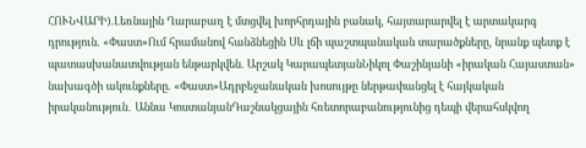ՀՈՒՆՎԱՐԻ).Լեռնային Ղարաբաղ է մտցվել խորհրդային բանակ, հայտարարվել է արտակարգ դրություն. «Փաստ»Ում հրամանով հանձնեցին Սև լճի պաշտպանական տարածքները, նրանք պետք է պատասխանատվության ենթարկվեն. Արշակ ԿարապետյանՆիկոլ Փաշինյանի «իրական Հայաստան» նախագծի ակունքները. «Փաստ»Ադրբեջանական խոսույթը ներթափանցել է հայկական իրականություն․ Աննա ԿոստանյանԴաշնակցային հռետորաբանությունից դեպի վերահսկվող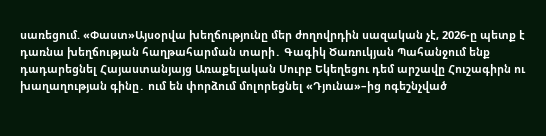սառեցում. «Փաստ»Այսօրվա խեղճությունը մեր ժողովրդին սազական չէ, 2026-ը պետք է դառնա խեղճության հաղթահարման տարի․ Գագիկ Ծառուկյան Պահանջում ենք դադարեցնել Հայաստանյայց Առաքելական Սուրբ Եկեղեցու դեմ արշավը Հուշագիրն ու խաղաղության գինը․ ում են փորձում մոլորեցնել «Դյունա»–ից ոգեշնչված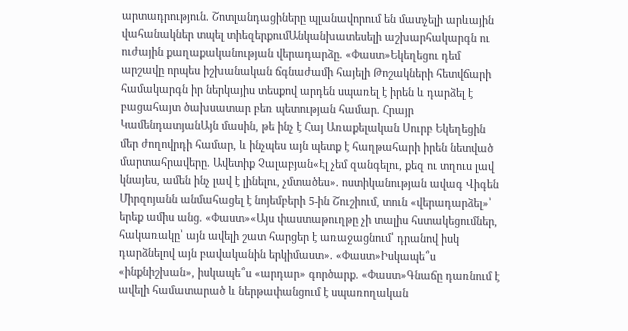արտադրություն. Շոտլանդացիները պլանավորում են մատչելի արևային վահանակներ տպել տիեզերքումԱնկանխատեսելի աշխարհակարգն ու ուժային քաղաքականության վերադարձը. «Փաստ»Եկեղեցու դեմ արշավը որպես իշխանական ճգնաժամի հայելի Թոշակների հետվճարի համակարգն իր ներկայիս տեսքով արդեն սպառել է իրեն և դարձել է բացահայտ ծախսատար բեռ պետության համար. Հրայր ԿամենդատյանԱյն մասին, թե ինչ է Հայ Առաքելական Սուրբ Եկեղեցին մեր ժողովրդի համար, և ինչպես այն պետք է հաղթահարի իրեն նետված մարտահրավերը. Ավետիք Չալաբյան«Էլ չեմ զանգելու, քեզ ու տղուս լավ կնայես, ամեն ինչ լավ է լինելու, չմտածես». ոստիկանության ավագ Վիգեն Միրզոյանն անմահացել է նոյեմբերի 5-ին Շուշիում, տուն «վերադարձել»՝ երեք ամիս անց. «Փաստ»«Այս փաստաթուղթը չի տալիս հստակեցումներ, հակառակը՝ այն ավելի շատ հարցեր է առաջացնում՝ դրանով իսկ դարձնելով այն բավականին երկիմաստ». «Փաստ»Իսկապե՞ս «ինքնիշխան», իսկապե՞ս «արդար» գործարք. «Փաստ»Գնաճը դառնում է ավելի համատարած և ներթափանցում է սպառողական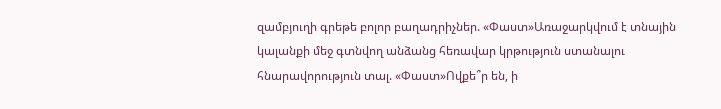զամբյուղի գրեթե բոլոր բաղադրիչներ. «Փաստ»Առաջարկվում է տնային կալանքի մեջ գտնվող անձանց հեռավար կրթություն ստանալու հնարավորություն տալ. «Փաստ»Ովքե՞ր են, ի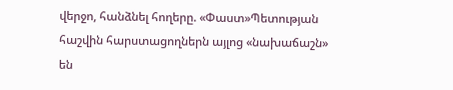վերջո, հանձնել հողերը. «Փաստ»Պետության հաշվին հարստացողներն այլոց «նախաճաշն» են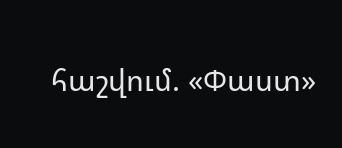հաշվում. «Փաստ»